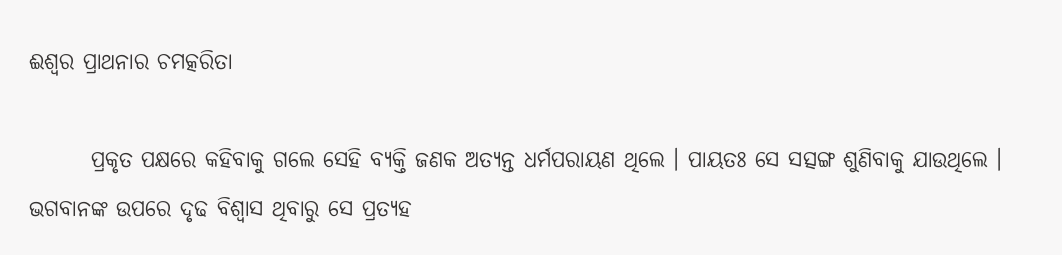ଈଶ୍ୱର ପ୍ରାଥନାର ଚମତ୍କରିତା

       ପ୍ରକୃତ ପକ୍ଷରେ କହିବାକୁ ଗଲେ ସେହି ବ୍ୟକ୍ତି ଜଣକ ଅତ୍ୟନ୍ତ ଧର୍ମପରାୟଣ ଥିଲେ । ପାୟତଃ ସେ ସତ୍ସଙ୍ଗ ଶୁଣିବାକୁ ଯାଉଥିଲେ । ଭଗବାନଙ୍କ ଉପରେ ଦୃଢ ବିଶ୍ୱାସ ଥିବାରୁ ସେ ପ୍ରତ୍ୟହ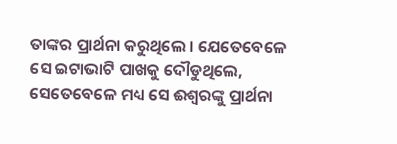ତାଙ୍କର ପ୍ରାର୍ଥନା କରୁଥିଲେ । ଯେତେବେଳେ ସେ ଇଟାଭାଟି ପାଖକୁ ଦୌଡୁଥିଲେ, ସେତେବେଳେ ମଧ୍ୟ ସେ ଈଶ୍ୱରଙ୍କୁ ପ୍ରାର୍ଥନା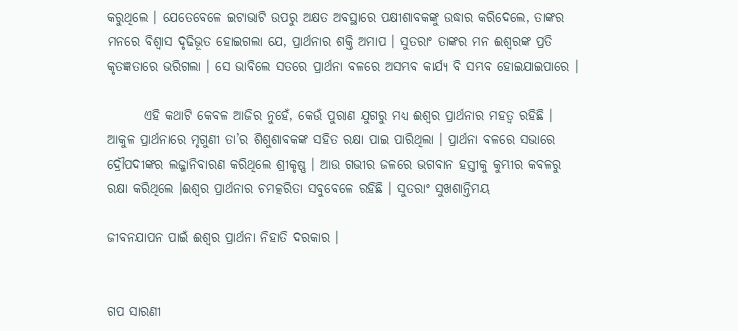କରୁଥିଲେ । ଯେତେବେଳେ ଇଟାଭାଟି ଉପରୁ ଅକ୍ଷତ ଅବସ୍ଥାରେ ପକ୍ଷୀଶାବକଙ୍କୁ ଉଦ୍ଧାର କରିଦେଲେ, ତାଙ୍କର ମନରେ ବିଶ୍ୱାସ ଦୃଢିଭୂତ ହୋଇଗଲା ଯେ, ପ୍ରାର୍ଥନାର ଶକ୍ତି ଅମାପ । ସୁତରାଂ ତାଙ୍କର ମନ ଈଶ୍ୱରଙ୍କ ପ୍ରତି କୃତଜ୍ଞତାରେ ଭରିଗଲା । ସେ ଭାବିଲେ ସତରେ ପ୍ରାର୍ଥନା ବଳରେ ଅସମ୍ଭବ କାର୍ଯ୍ୟ ବି ସମ୍ଭବ ହୋଇଯାଇପାରେ ।

       ଏହି କଥାଟି କେବଳ ଆଜିର ନୁହେଁ, କେଉଁ ପୁରାଣ ଯୁଗରୁ ମଧ୍ୟ ଈଶ୍ୱର ପ୍ରାର୍ଥନାର ମହତ୍ୱ ରହିଛି । ଆକୁଳ ପ୍ରାର୍ଥନାରେ ମୃଗୁଣୀ ତା’ର ଶିଶୁଶାବକଙ୍କ ସହିତ ରକ୍ଷା ପାଇ ପାରିଥିଲା । ପ୍ରାର୍ଥନା ବଳରେ ସଭାରେ ଦ୍ରୌପଦୀଙ୍କର ଲଜ୍ଜାନିବାରଣ କରିଥିଲେ ଶ୍ରୀକୃଷ୍ଣ । ଆଉ ଗଭୀର ଜଳରେ ଭଗବାନ ହସ୍ତୀକୁ କୁମ୍ଭୀର କବଳରୁ ରକ୍ଷା କରିଥିଲେ ।ଈଶ୍ୱର ପ୍ରାର୍ଥନାର ଚମତ୍କରିତା ସବୁବେଳେ ରହିଛି । ସୁତରାଂ ସୁଖଶାନ୍ତିମୟ

ଜୀବନଯାପନ ପାଇଁ ଈଶ୍ୱର ପ୍ରାର୍ଥନା ନିହାତି ଦରକାର ।


ଗପ ସାରଣୀ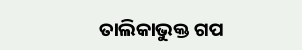ତାଲିକାଭୁକ୍ତ ଗପ